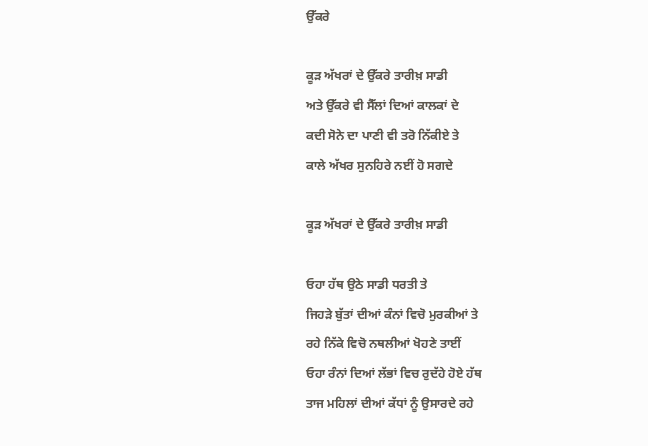ਉੱਕਰੇ

ਕੂੜ ਅੱਖਰਾਂ ਦੇ ਉੱਕਰੇ ਤਾਰੀਖ਼ ਸਾਡੀ
ਅਤੇ ਉੱਕਰੇ ਵੀ ਸੈੱਲਾਂ ਦਿਆਂ ਕਾਲਕਾਂ ਦੇ
ਕਦੀ ਸੋਨੇ ਦਾ ਪਾਣੀ ਵੀ ਤਰੋ ਨਿੱਕੀਏ ਤੇ
ਕਾਲੇ ਅੱਖਰ ਸੁਨਹਿਰੇ ਨਈਂ ਹੋ ਸਗਦੇ

ਕੂੜ ਅੱਖਰਾਂ ਦੇ ਉੱਕਰੇ ਤਾਰੀਖ਼ ਸਾਡੀ

ਓਹਾ ਹੱਥ ਉਠੇ ਸਾਡੀ ਧਰਤੀ ਤੇ
ਜਿਹੜੇ ਬੁੱਤਾਂ ਦੀਆਂ ਕੰਨਾਂ ਵਿਚੋ ਮੁਰਕੀਆਂ ਤੇ
ਰਹੇ ਨਿੱਕੇ ਵਿਚੋ ਨਥਲੀਆਂ ਖੋਹਣੇ ਤਾਈਂ
ਓਹਾ ਰੰਨਾਂ ਦਿਆਂ ਲੱਭਾਂ ਵਿਚ ਰੁਦੱਹੇ ਹੋਏ ਹੱਥ
ਤਾਜ ਮਹਿਲਾਂ ਦੀਆਂ ਕੱਧਾਂ ਨੂੰ ਉਸਾਰਦੇ ਰਹੇ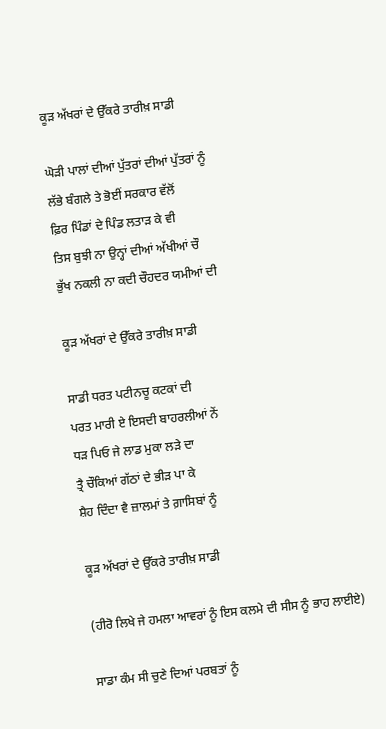ਕੂੜ ਅੱਖਰਾਂ ਦੇ ਉੱਕਰੇ ਤਾਰੀਖ਼ ਸਾਡੀ

ਘੋੜੀ ਪਾਲਾਂ ਦੀਆਂ ਪੁੱਤਰਾਂ ਦੀਆਂ ਪੁੱਤਰਾਂ ਨੂੰ
ਲੱਭੇ ਬੰਗਲੇ ਤੇ ਭੋਈਂ ਸਰਕਾਰ ਵੱਲੋਂ
ਫ਼ਿਰ ਪਿੰਡਾਂ ਦੇ ਪਿੰਡ ਲਤਾੜ ਕੇ ਵੀ
ਤਿਸ ਬੁਝੀ ਨਾ ਉਨ੍ਹਾਂ ਦੀਆਂ ਅੱਖੀਆਂ ਚੌ
ਭੁੱਖ ਨਕਲੀ ਨਾ ਕਦੀ ਚੌਹਦਰ ਯਮੀਆਂ ਦੀ

ਕੂੜ ਅੱਖਰਾਂ ਦੇ ਉੱਕਰੇ ਤਾਰੀਖ਼ ਸਾਡੀ

ਸਾਡੀ ਧਰਤ ਪਟੀਨਚੂ ਕਟਕਾਂ ਦੀ
ਪਰਤ ਮਾਰੀ ਏ ਇਸਦੀ ਬਾਹਰਲੀਆਂ ਨੇਂ
ਧੜ ਪਿਓ ਜੇ ਲਾਡ ਮੁਕਾ ਲੜੇ ਦਾ
ਤ੍ਰੈ ਚੌਕਿਆਂ ਗੱਠਾਂ ਦੇ ਭੀੜ ਪਾ ਕੇ
ਸ਼ੈਹ ਦਿੰਦਾ ਵੈ ਜ਼ਾਲਮਾਂ ਤੇ ਗ਼ਾਸਿਬਾਂ ਨੂੰ

ਕੂੜ ਅੱਖਰਾਂ ਦੇ ਉੱਕਰੇ ਤਾਰੀਖ਼ ਸਾਡੀ

(ਹੀਰੋ ਲਿਖੇ ਜੇ ਹਮਲਾ ਆਵਰਾਂ ਨੂੰ ਇਸ ਕਲਮੇ ਦੀ ਸੀਸ ਨੂੰ ਭਾਹ ਲਾਈਏ)

ਸਾਡਾ ਕੰਮ ਸੀ ਚੁਣੇ ਦਿਆਂ ਪਰਬਤਾਂ ਨੂੰ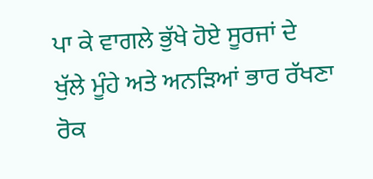ਪਾ ਕੇ ਵਾਗਲੇ ਭੁੱਖੇ ਹੋਏ ਸੂਰਜਾਂ ਦੇ
ਖੁੱਲੇ ਮੂੰਹੇ ਅਤੇ ਅਨੜਿਆਂ ਭਾਰ ਰੱਖਣਾ
ਰੋਕ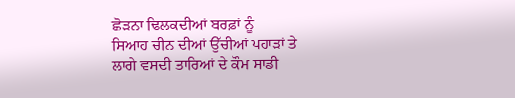ਛੋੜਨਾ ਢਿਲਕਦੀਆਂ ਬਰਫ਼ਾਂ ਨੂੰ
ਸਿਆਹ ਚੀਨ ਦੀਆਂ ਉੱਚੀਆਂ ਪਹਾੜਾਂ ਤੇ
ਲਾਗੇ ਵਸਦੀ ਤਾਰਿਆਂ ਦੇ ਕੌਮ ਸਾਡੀ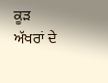ਕੂੜ ਅੱਖਰਾਂ ਦੇ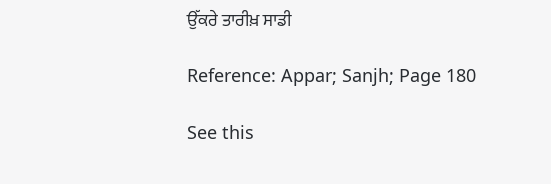ਉੱਕਰੇ ਤਾਰੀਖ਼ ਸਾਡੀ

Reference: Appar; Sanjh; Page 180

See this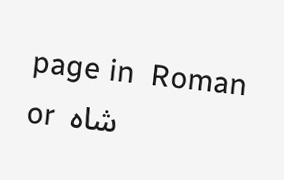page in  Roman  or  شاہ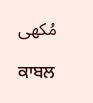مُکھی

ਕਾਬਲ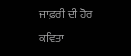ਜਾਫ਼ਰੀ ਦੀ ਹੋਰ ਕਵਿਤਾ